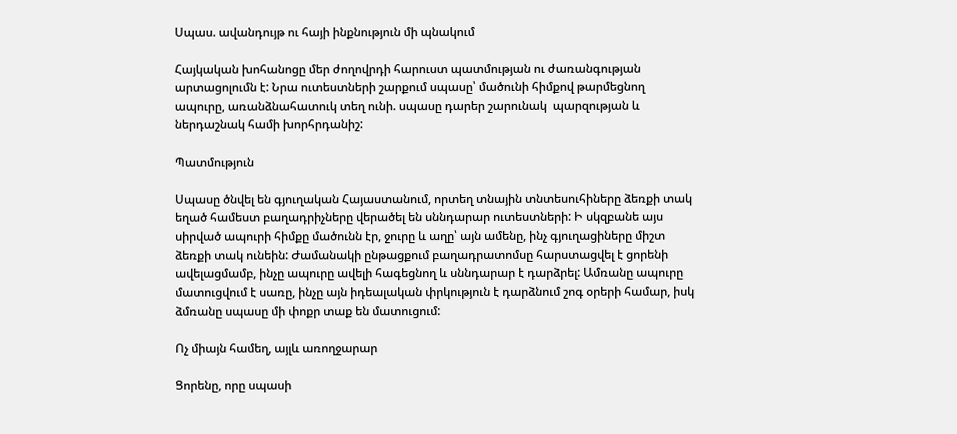Սպաս. ավանդույթ ու հայի ինքնություն մի պնակում

Հայկական խոհանոցը մեր ժողովրդի հարուստ պատմության ու ժառանգության արտացոլումն է: Նրա ուտեստների շարքում սպասը՝ մածունի հիմքով թարմեցնող ապուրը, առանձնահատուկ տեղ ունի. սպասը դարեր շարունակ  պարզության և ներդաշնակ համի խորհրդանիշ:

Պատմություն

Սպասը ծնվել են գյուղական Հայաստանում, որտեղ տնային տնտեսուհիները ձեռքի տակ եղած համեստ բաղադրիչները վերածել են սննդարար ուտեստների: Ի սկզբանե այս սիրված ապուրի հիմքը մածունն էր, ջուրը և աղը՝ այն ամենը, ինչ գյուղացիները միշտ ձեռքի տակ ունեին: Ժամանակի ընթացքում բաղադրատոմսը հարստացվել է ցորենի ավելացմամբ, ինչը ապուրը ավելի հագեցնող և սննդարար է դարձրել: Ամռանը ապուրը մատուցվում է սառը, ինչը այն իդեալական փրկություն է դարձնում շոգ օրերի համար, իսկ ձմռանը սպասը մի փոքր տաք են մատուցում:

Ոչ միայն համեղ, այլև առողջարար

Ցորենը, որը սպասի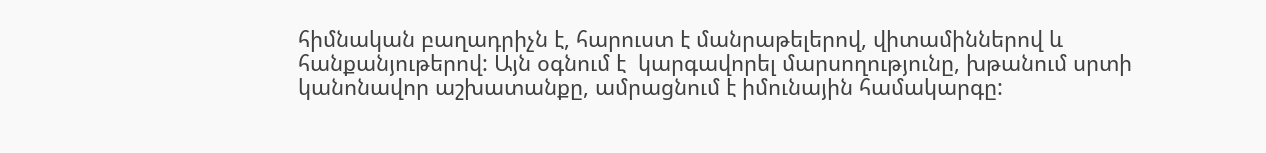հիմնական բաղադրիչն է, հարուստ է մանրաթելերով, վիտամիններով և հանքանյութերով: Այն օգնում է  կարգավորել մարսողությունը, խթանում սրտի կանոնավոր աշխատանքը, ամրացնում է իմունային համակարգը: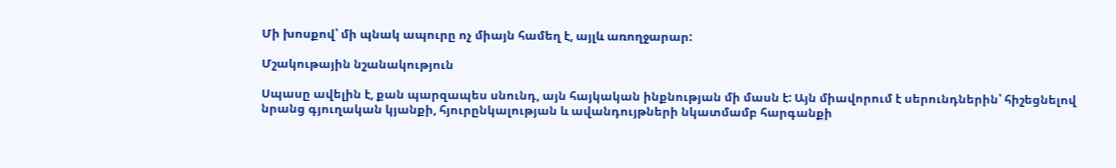Մի խոսքով՝ մի պնակ ապուրը ոչ միայն համեղ է, այլև առողջարար:

Մշակութային նշանակություն

Սպասը ավելին է, քան պարզապես սնունդ, այն հայկական ինքնության մի մասն է: Այն միավորում է սերունդներին՝ հիշեցնելով նրանց գյուղական կյանքի, հյուրընկալության և ավանդույթների նկատմամբ հարգանքի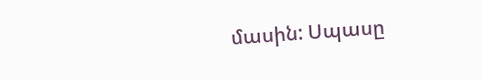մասին: Սպասը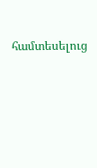համտեսելուց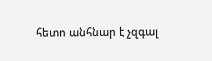հետո անհնար է չզգալ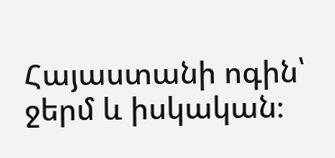Հայաստանի ոգին՝ ջերմ և իսկական։